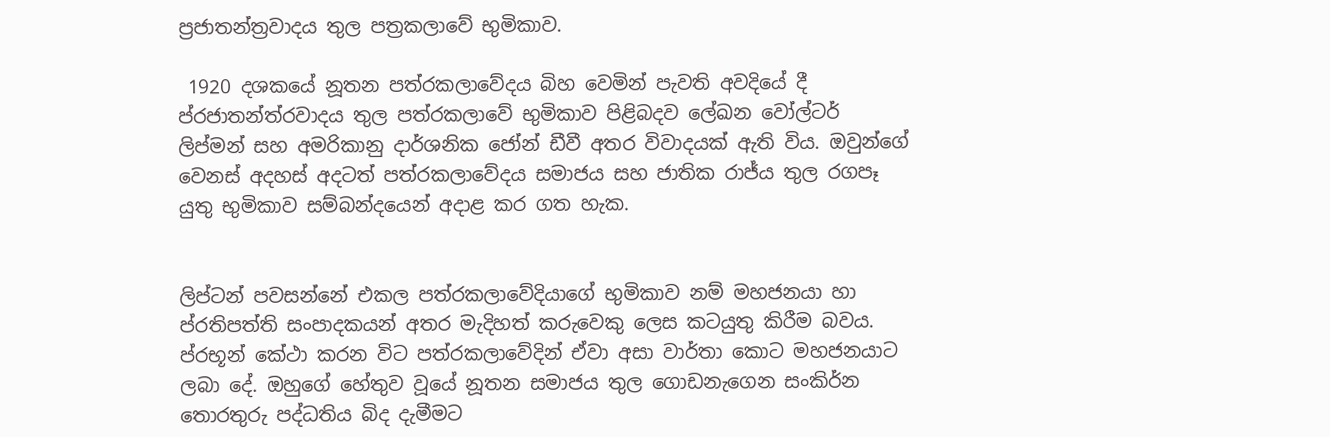ප්‍රජාතන්ත්‍රවාදය තුල පත්‍රකලාවේ භුමිකාව.

 1920 දශකයේ නූතන පත්රකලාවේදය බිහ වෙමින් පැවති අවදියේ දී ප්රජාතන්ත්රවාදය තුල පත්රකලාවේ භුමිකාව පිළිබදව ලේඛන වෝල්ටර් ලිප්මන් සහ අමරිකානු දාර්ශනික ජෝන් ඩීවී අතර විවාදයක් ඇති විය. ඔවුන්ගේ වෙනස් අදහස් අදටත් පත්රකලාවේදය සමාජය සහ ජාතික රාජ්ය තුල රගපෑ යුතු භුමිකාව සම්බන්දයෙන් අදාළ කර ගත හැක.


ලිප්ටන් පවසන්නේ එකල පත්රකලාවේදියාගේ භුමිකාව නම් මහජනයා හා ප්රතිපත්ති සංපාදකයන් අතර මැදිහත් කරුවෙකු ලෙස කටයුතු කිරීම බවය. ප්රභූන් කේථා කරන විට පත්රකලාවේදින් ඒවා අසා වාර්තා කොට මහජනයාට ලබා දේ. ඔහුගේ හේතුව වූයේ නූතන සමාජය තුල ගොඩනැගෙන සංකිර්න තොරතුරු පද්ධතිය බිද දැමීමට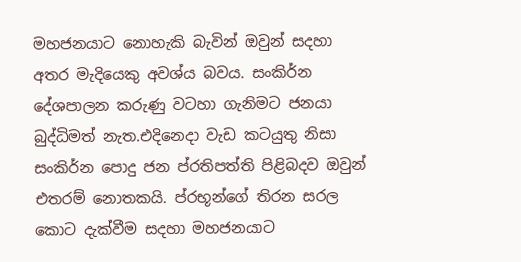මහජනයාට නොහැකි බැවින් ඔවුන් සදහා අතර මැදියෙකු අවශ්ය බවය. සංකිර්න දේශපාලන කරුණු වටහා ගැනිමට ජනයා බුද්ධිමත් නැත.එදිනෙදා වැඩ කටයුතු නිසා සංකිර්න පොදු ජන ප්රතිපත්ති පිළිබදව ඔවුන් එතරම් නොතකයි. ප්රභූන්ගේ තිරන සරල කොට දැක්වීම සදහා මහජනයාට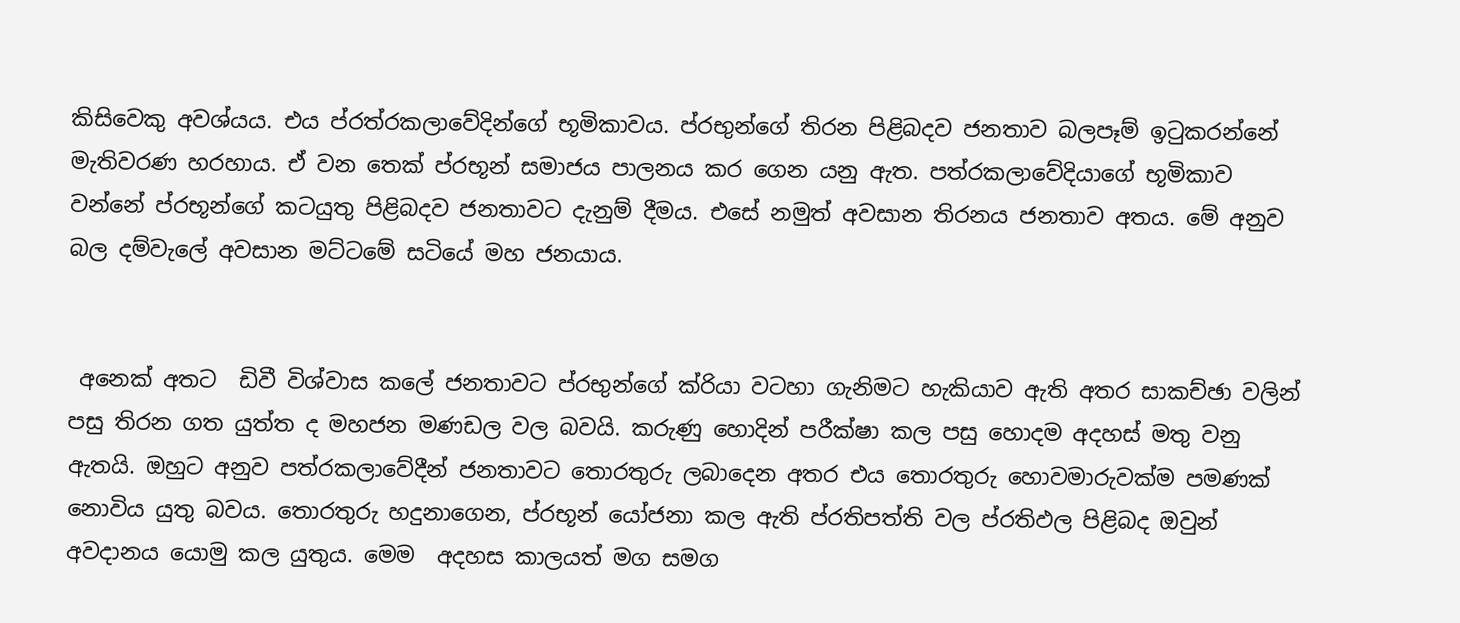කිසිවෙකු අවශ්යය. එය ප්රත්රකලාවේදින්ගේ භූමිකාවය. ප්රභුන්ගේ තිරන පිළිබදව ජනතාව බලපෑම් ඉටුකරන්නේ මැතිවරණ හරහාය. ඒ වන තෙක් ප්රභූන් සමාජය පාලනය කර ගෙන යනු ඇත. පත්රකලාවේදියාගේ භූමිකාව වන්නේ ප්රභූන්ගේ කටයුතු පිළිබදව ජනතාවට දැනුම් දීමය. එසේ නමුත් අවසාන තිරනය ජනතාව අතය. මේ අනුව බල දම්වැලේ අවසාන මට්ටමේ සටියේ මහ ජනයාය.


 අනෙක් අතට  ඩිවී විශ්වාස කලේ ජනතාවට ප්රභුන්ගේ ක්රියා වටහා ගැනිමට හැකියාව ඇති අතර සාකච්ඡා වලින් පසු තිරන ගත යුත්ත ද මහජන මණඩල වල බවයි. කරුණු හොදින් පරීක්ෂා කල පසු හොදම අදහස් මතු වනු ඇතයි. ඔහුට අනුව පත්රකලාවේදීන් ජනතාවට තොරතුරු ලබාදෙන අතර එය තොරතුරු හොවමාරුවක්ම පමණක් නොවිය යුතු බවය. තොරතුරු හදුනාගෙන, ප්රභූන් යෝජනා කල ඇති ප්රතිපත්ති වල ප්රතිඵල පිළිබද ඔවුන් අවදානය යොමු කල යුතුය. මෙම  අදහස කාලයත් මග සමග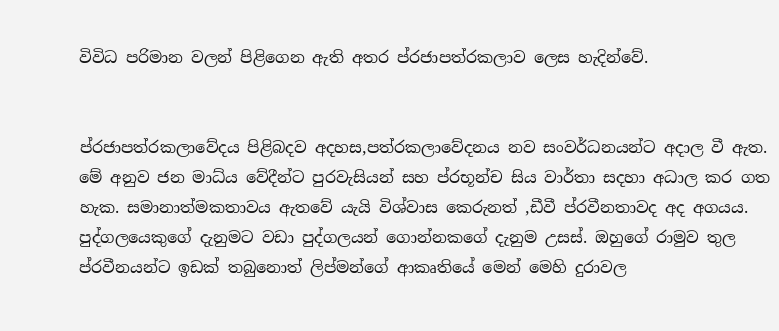විවිධ පරිමාන වලන් පිළිගෙන ඇති අතර ප්රජාපත්රකලාව ලෙස හැදින්වේ.


ප්රජාපත්රකලාවේදය පිළිබදව අදහස,පත්රකලාවේදනය නව සංවර්ධනයන්ට අදාල වී ඇත. මේ අනුව ජන මාධ්ය වේදීන්ට පුරවැසියන් සහ ප්රභූන්ච සිය වාර්තා සදහා අධාල කර ගත හැක. සමානාත්මකතාවය ඇතවේ යැයි විශ්වාස කෙරුනත් ,ඩීවී ප්රවීනතාවද අද අගයය. පුද්ගලයෙකුගේ දැනුමට වඩා පුද්ගලයන් ගොන්නකගේ දැනුම උසස්. ඔහුගේ රාමුව තුල ප්රවීනයන්ට ඉඩක් තබුනොත් ලිප්මන්ගේ ආකෘතියේ මෙන් මෙහි දුරාවල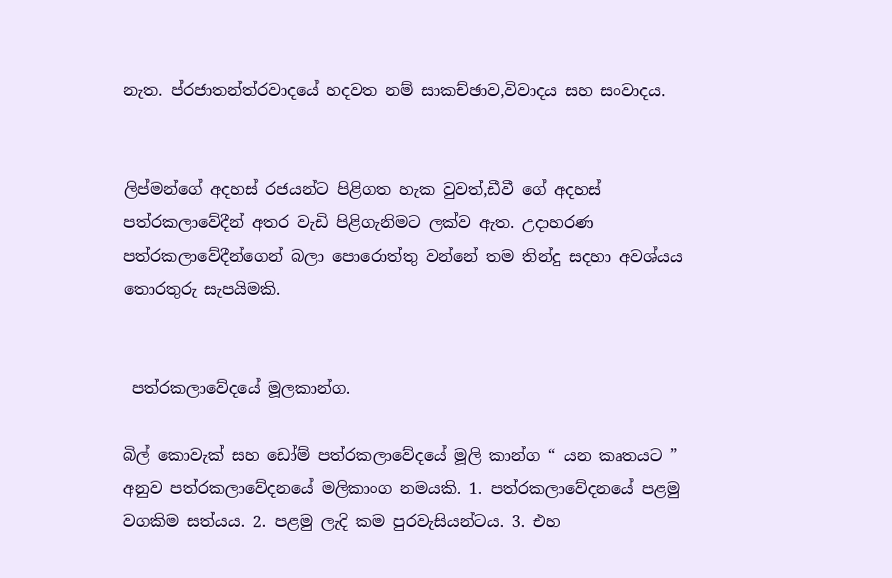නැත. ප්රජාතන්ත්රවාදයේ හදවත නම් සාකච්ඡාව,විවාදය සහ සංවාදය.


ලිප්මන්ගේ අදහස් රජයන්ට පිළිගත හැක වුවත්,ඩීවී ගේ අදහස් පත්රකලාවේදීන් අතර වැඩි පිළිගැනිමට ලක්ව ඇත. උදාහරණ පත්රකලාවේදීන්ගෙන් බලා පොරොත්තු වන්නේ තම තින්දු සදහා අවශ්යය තොරතුරු සැපයිමකි.


 පත්රකලාවේදයේ මූලකාන්ග.

බිල් කොවැක් සහ ඩෝම් පත්රකලාවේදයේ මූලි කාන්ග “ යන කෘතයට ” අනුව පත්රකලාවේදනයේ මලිකාංග නමයකි. 1. පත්රකලාවේදනයේ පළමු වගකිම සත්යය. 2. පළමු ලැදි කම පුරවැසියන්ටය. 3. එහ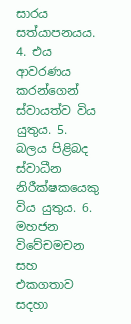සාරය සත්යාපනයය. 4. එය ආවරණය කරන්ගෙන් ස්වායත්ව විය යුතුය. 5. බලය පිළිබද ස්වාධීන නිරීක්ෂකයෙකු විය යුතුය. 6. මහජන විවේචමචන සහ එකගතාව සදහා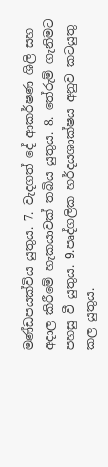මණ්ඩපයක්විය යුතුය. 7. වැදගත් දේ ආකර්ෂණ ශිලි සහ අදාල කිරීමේ හැකයාවක් තබිය යුතුය. 8. තේරුම් ගැනිමට පහසු වී යුතුය. 9.පෘද්ගලික හර්දයශාක්ෂය අනුව කටයුතු කල යුතුය.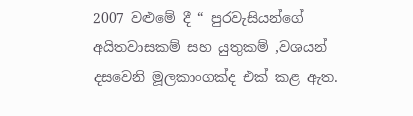2007 වළුමේ දී “ පුරවැසියන්ගේ අයිතවාසකම් සහ යුතුකම් ,වශයන් දසවෙනි මූලකාංගක්ද එක් කළ ඇත.